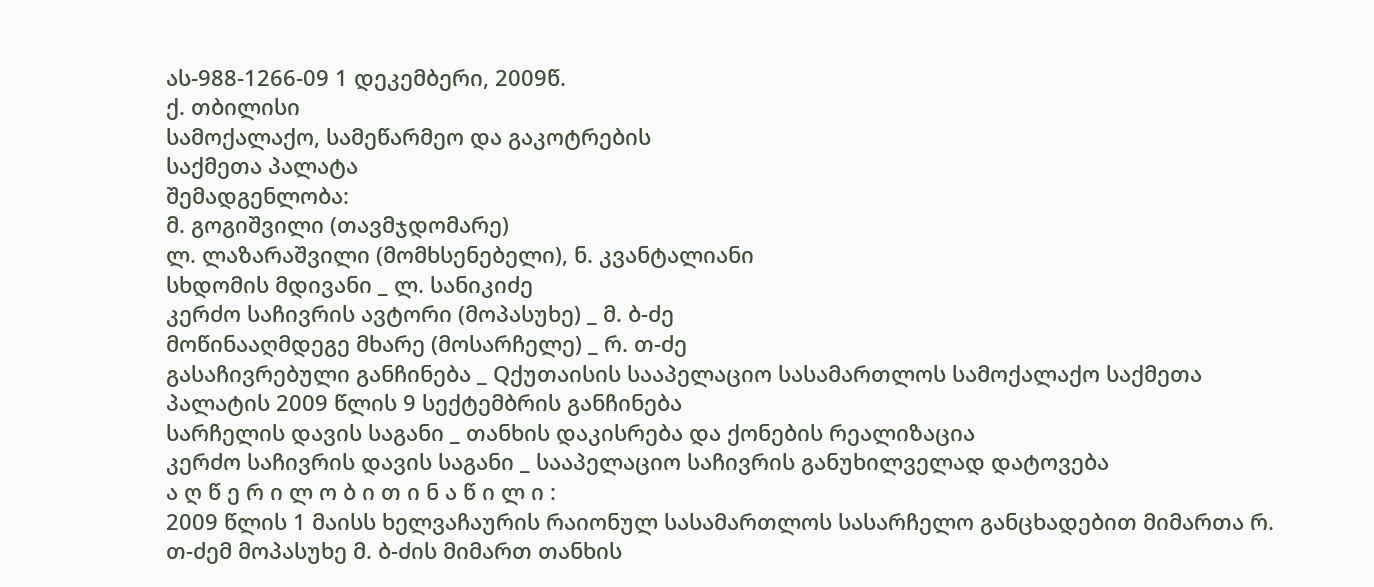ას-988-1266-09 1 დეკემბერი, 2009წ.
ქ. თბილისი
სამოქალაქო, სამეწარმეო და გაკოტრების
საქმეთა პალატა
შემადგენლობა:
მ. გოგიშვილი (თავმჯდომარე)
ლ. ლაზარაშვილი (მომხსენებელი), ნ. კვანტალიანი
სხდომის მდივანი _ ლ. სანიკიძე
კერძო საჩივრის ავტორი (მოპასუხე) _ მ. ბ-ძე
მოწინააღმდეგე მხარე (მოსარჩელე) _ რ. თ-ძე
გასაჩივრებული განჩინება _ Qქუთაისის სააპელაციო სასამართლოს სამოქალაქო საქმეთა პალატის 2009 წლის 9 სექტემბრის განჩინება
სარჩელის დავის საგანი _ თანხის დაკისრება და ქონების რეალიზაცია
კერძო საჩივრის დავის საგანი _ სააპელაციო საჩივრის განუხილველად დატოვება
ა ღ წ ე რ ი ლ ო ბ ი თ ი ნ ა წ ი ლ ი :
2009 წლის 1 მაისს ხელვაჩაურის რაიონულ სასამართლოს სასარჩელო განცხადებით მიმართა რ. თ-ძემ მოპასუხე მ. ბ-ძის მიმართ თანხის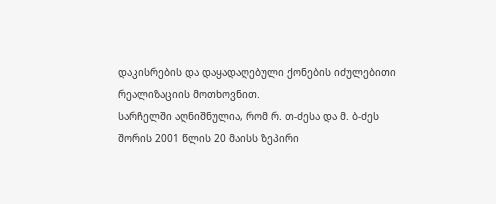დაკისრების და დაყადაღებული ქონების იძულებითი რეალიზაციის მოთხოვნით.
სარჩელში აღნიშნულია, რომ რ. თ-ძესა და მ. ბ-ძეს შორის 2001 წლის 20 მაისს ზეპირი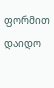ფორმით დაიდო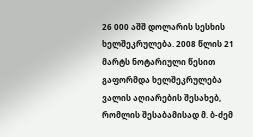26 000 აშშ დოლარის სესხის ხელშეკრულება. 2008 წლის 21 მარტს ნოტარიული წესით გაფორმდა ხელშეკრულება ვალის აღიარების შესახებ, რომლის შესაბამისად მ. ბ-ძემ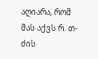აღიარა, რომ მას აქვს რ. თ-ძის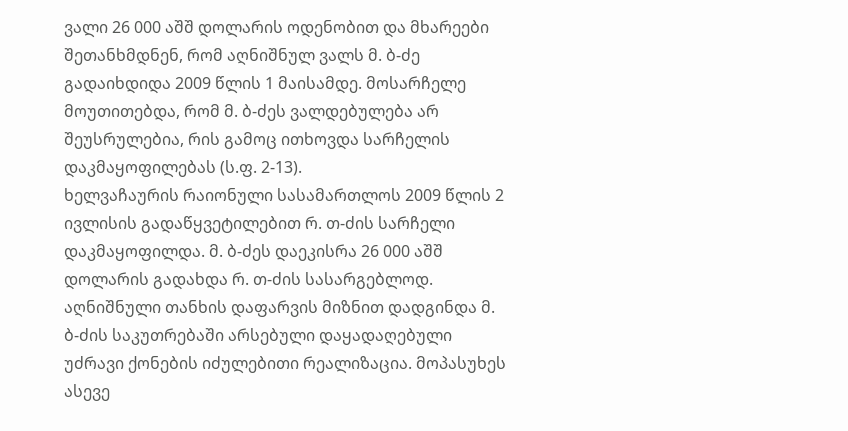ვალი 26 000 აშშ დოლარის ოდენობით და მხარეები შეთანხმდნენ, რომ აღნიშნულ ვალს მ. ბ-ძე გადაიხდიდა 2009 წლის 1 მაისამდე. მოსარჩელე მოუთითებდა, რომ მ. ბ-ძეს ვალდებულება არ შეუსრულებია, რის გამოც ითხოვდა სარჩელის დაკმაყოფილებას (ს.ფ. 2-13).
ხელვაჩაურის რაიონული სასამართლოს 2009 წლის 2 ივლისის გადაწყვეტილებით რ. თ-ძის სარჩელი დაკმაყოფილდა. მ. ბ-ძეს დაეკისრა 26 000 აშშ დოლარის გადახდა რ. თ-ძის სასარგებლოდ. აღნიშნული თანხის დაფარვის მიზნით დადგინდა მ. ბ-ძის საკუთრებაში არსებული დაყადაღებული უძრავი ქონების იძულებითი რეალიზაცია. მოპასუხეს ასევე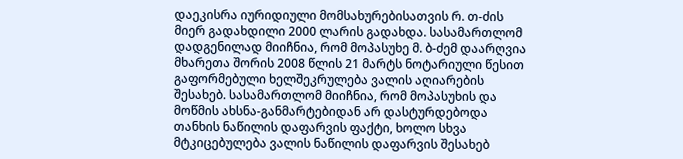დაეკისრა იურიდიული მომსახურებისათვის რ. თ-ძის მიერ გადახდილი 2000 ლარის გადახდა. სასამართლომ დადგენილად მიიჩნია, რომ მოპასუხე მ. ბ-ძემ დაარღვია მხარეთა შორის 2008 წლის 21 მარტს ნოტარიული წესით გაფორმებული ხელშეკრულება ვალის აღიარების შესახებ. სასამართლომ მიიჩნია, რომ მოპასუხის და მოწმის ახსნა-განმარტებიდან არ დასტურდებოდა თანხის ნაწილის დაფარვის ფაქტი, ხოლო სხვა მტკიცებულება ვალის ნაწილის დაფარვის შესახებ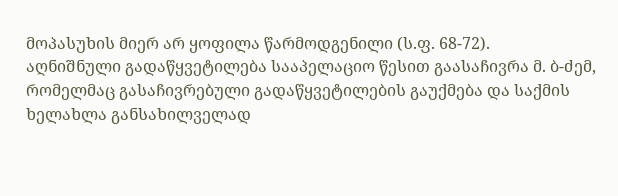მოპასუხის მიერ არ ყოფილა წარმოდგენილი (ს.ფ. 68-72).
აღნიშნული გადაწყვეტილება სააპელაციო წესით გაასაჩივრა მ. ბ-ძემ, რომელმაც გასაჩივრებული გადაწყვეტილების გაუქმება და საქმის ხელახლა განსახილველად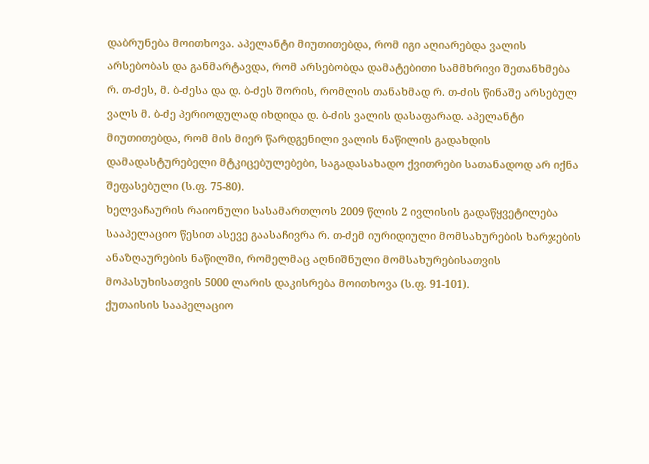დაბრუნება მოითხოვა. აპელანტი მიუთითებდა, რომ იგი აღიარებდა ვალის არსებობას და განმარტავდა, რომ არსებობდა დამატებითი სამმხრივი შეთანხმება რ. თ-ძეს, მ. ბ-ძესა და დ. ბ-ძეს შორის, რომლის თანახმად რ. თ-ძის წინაშე არსებულ ვალს მ. ბ-ძე პერიოდულად იხდიდა დ. ბ-ძის ვალის დასაფარად. აპელანტი მიუთითებდა, რომ მის მიერ წარდგენილი ვალის ნაწილის გადახდის დამადასტურებელი მტკიცებულებები, საგადასახადო ქვითრები სათანადოდ არ იქნა შეფასებული (ს.ფ. 75-80).
ხელვაჩაურის რაიონული სასამართლოს 2009 წლის 2 ივლისის გადაწყვეტილება სააპელაციო წესით ასევე გაასაჩივრა რ. თ-ძემ იურიდიული მომსახურების ხარჯების ანაზღაურების ნაწილში, რომელმაც აღნიშნული მომსახურებისათვის მოპასუხისათვის 5000 ლარის დაკისრება მოითხოვა (ს.ფ. 91-101).
ქუთაისის სააპელაციო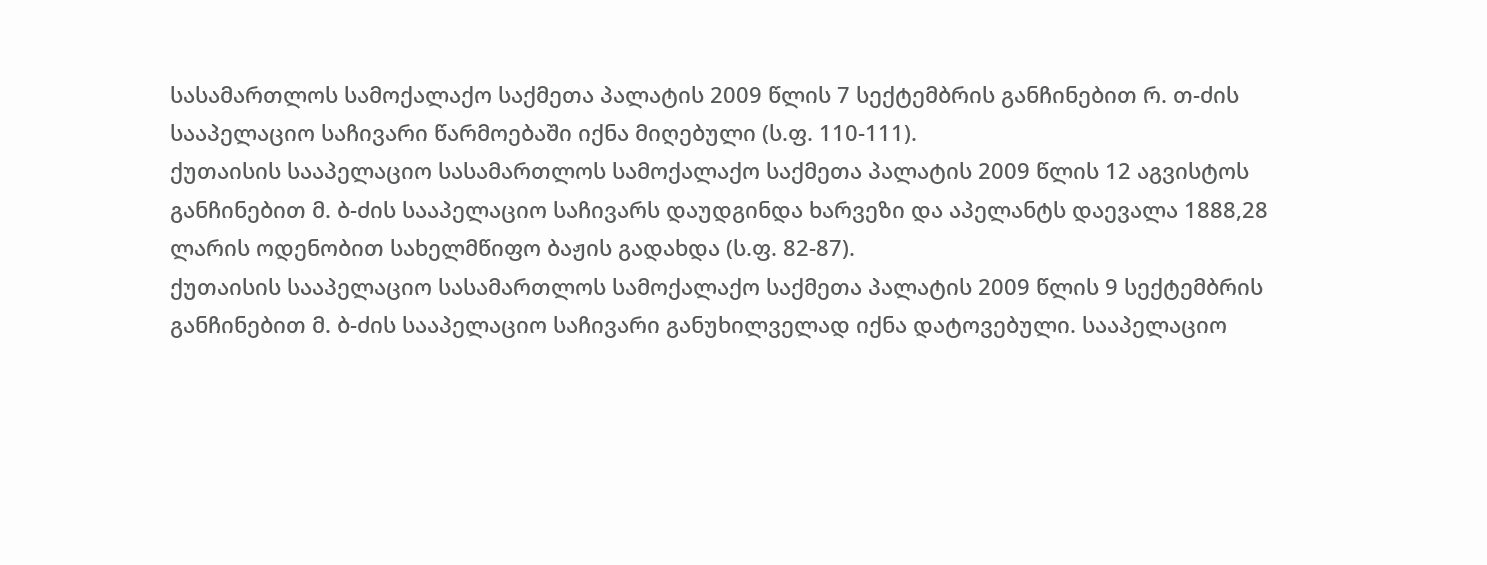სასამართლოს სამოქალაქო საქმეთა პალატის 2009 წლის 7 სექტემბრის განჩინებით რ. თ-ძის სააპელაციო საჩივარი წარმოებაში იქნა მიღებული (ს.ფ. 110-111).
ქუთაისის სააპელაციო სასამართლოს სამოქალაქო საქმეთა პალატის 2009 წლის 12 აგვისტოს განჩინებით მ. ბ-ძის სააპელაციო საჩივარს დაუდგინდა ხარვეზი და აპელანტს დაევალა 1888,28 ლარის ოდენობით სახელმწიფო ბაჟის გადახდა (ს.ფ. 82-87).
ქუთაისის სააპელაციო სასამართლოს სამოქალაქო საქმეთა პალატის 2009 წლის 9 სექტემბრის განჩინებით მ. ბ-ძის სააპელაციო საჩივარი განუხილველად იქნა დატოვებული. სააპელაციო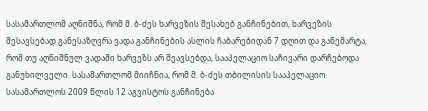სასამართლომ აღნიშნა, რომ მ. ბ-ძეს ხარვეზის შესახებ განჩინებით, ხარვეზის შესავსებად განესაზღვრა ვადა განჩინების ასლის ჩაბარებიდან 7 დღით და განემარტა, რომ თუ აღნიშნულ ვადაში ხარვეზს არ შეავსებდა, სააპელაციო საჩივარი დარჩებოდა განუხილველი. სასამართლომ მიიჩნია, რომ მ. ბ-ძეს თბილისის სააპელაციო სასამართლოს 2009 წლის 12 აგვისტოს განჩინება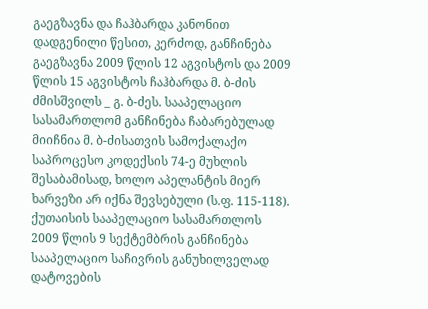გაეგზავნა და ჩაჰბარდა კანონით დადგენილი წესით, კერძოდ, განჩინება გაეგზავნა 2009 წლის 12 აგვისტოს და 2009 წლის 15 აგვისტოს ჩაჰბარდა მ. ბ-ძის ძმისშვილს _ გ. ბ-ძეს. სააპელაციო სასამართლომ განჩინება ჩაბარებულად მიიჩნია მ. ბ-ძისათვის სამოქალაქო საპროცესო კოდექსის 74-ე მუხლის შესაბამისად, ხოლო აპელანტის მიერ ხარვეზი არ იქნა შევსებული (ს.ფ. 115-118).
ქუთაისის სააპელაციო სასამართლოს 2009 წლის 9 სექტემბრის განჩინება სააპელაციო საჩივრის განუხილველად დატოვების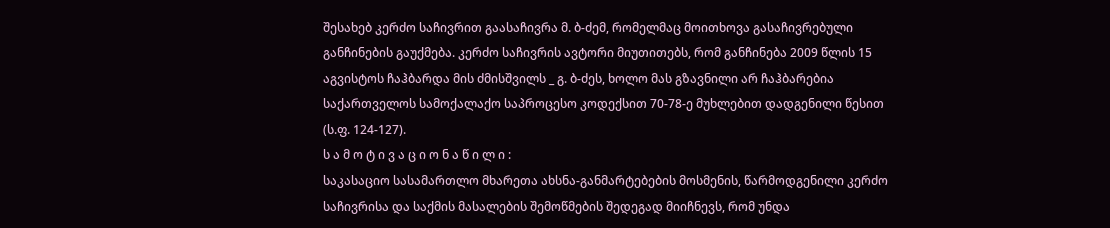შესახებ კერძო საჩივრით გაასაჩივრა მ. ბ-ძემ, რომელმაც მოითხოვა გასაჩივრებული განჩინების გაუქმება. კერძო საჩივრის ავტორი მიუთითებს, რომ განჩინება 2009 წლის 15 აგვისტოს ჩაჰბარდა მის ძმისშვილს _ გ. ბ-ძეს, ხოლო მას გზავნილი არ ჩაჰბარებია საქართველოს სამოქალაქო საპროცესო კოდექსით 70-78-ე მუხლებით დადგენილი წესით (ს.ფ. 124-127).
ს ა მ ო ტ ი ვ ა ც ი ო ნ ა წ ი ლ ი :
საკასაციო სასამართლო მხარეთა ახსნა-განმარტებების მოსმენის, წარმოდგენილი კერძო საჩივრისა და საქმის მასალების შემოწმების შედეგად მიიჩნევს, რომ უნდა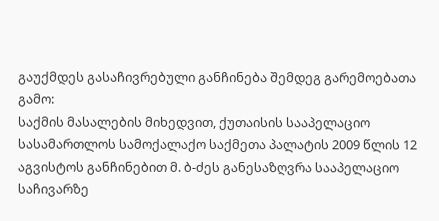გაუქმდეს გასაჩივრებული განჩინება შემდეგ გარემოებათა გამო:
საქმის მასალების მიხედვით, ქუთაისის სააპელაციო სასამართლოს სამოქალაქო საქმეთა პალატის 2009 წლის 12 აგვისტოს განჩინებით მ. ბ-ძეს განესაზღვრა სააპელაციო საჩივარზე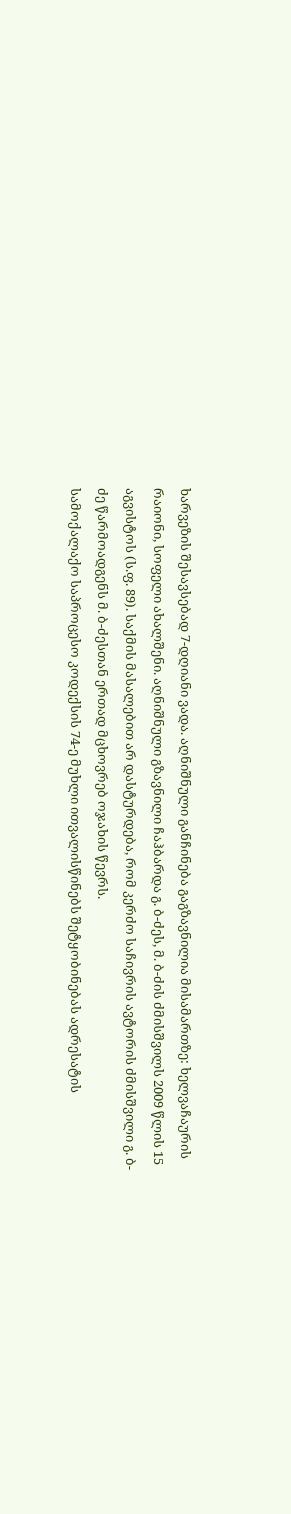ხარვეზის შესავსებად 7-დღიანი ვადა. აღნიშნული განჩინება გაგზავნილია მისამართზე: ხელვაჩაურის რაიონი, სოფელი ახალშენი. აღნიშნული გზავნილი ჩაჰბარდა გ. ბ-ძეს, მ. ბ-ძის ძმისშვილს 2009 წლის 15 აგვისტოს (ს.ფ. 89). საქმის მასალებით არ დასტურდება, რომ კერძო საჩივრის ავტორის ძმისშვილი გ. ბ-ძე წარმოადგენს მ. ბ-ძესთან ერთად მცხოვრებ ოჯახის წევრს.
სამოქალაქო საპროცესო კოდექსის 74-ე მუხლი ითვალისწინებს შეტყობინებას ადრესატის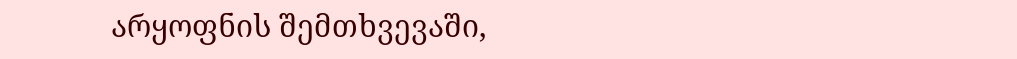არყოფნის შემთხვევაში,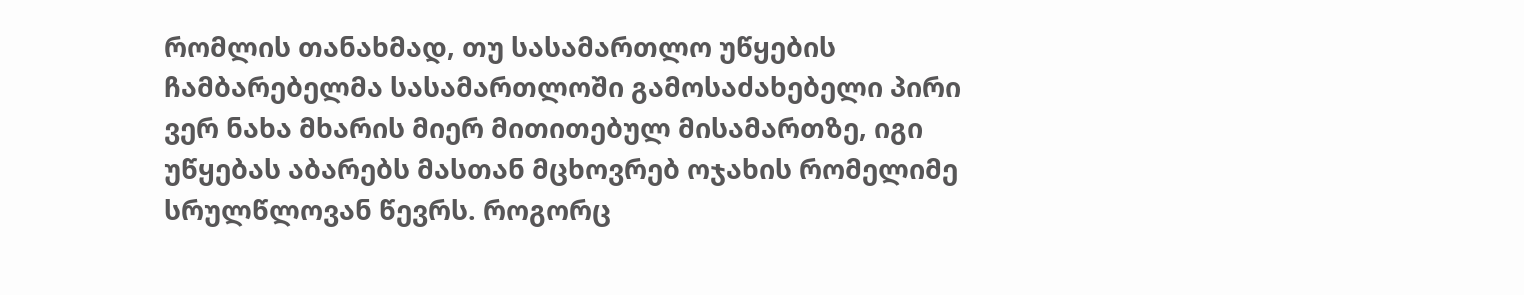რომლის თანახმად, თუ სასამართლო უწყების ჩამბარებელმა სასამართლოში გამოსაძახებელი პირი ვერ ნახა მხარის მიერ მითითებულ მისამართზე, იგი უწყებას აბარებს მასთან მცხოვრებ ოჯახის რომელიმე სრულწლოვან წევრს. როგორც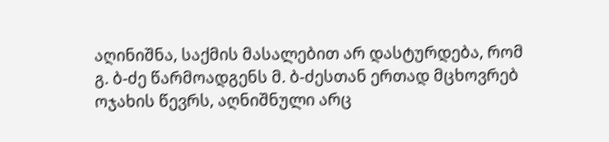აღინიშნა, საქმის მასალებით არ დასტურდება, რომ გ. ბ-ძე წარმოადგენს მ. ბ-ძესთან ერთად მცხოვრებ ოჯახის წევრს, აღნიშნული არც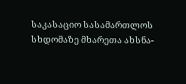საკასაციო სასამართლოს სხდომაზე მხარეთა ახსნა-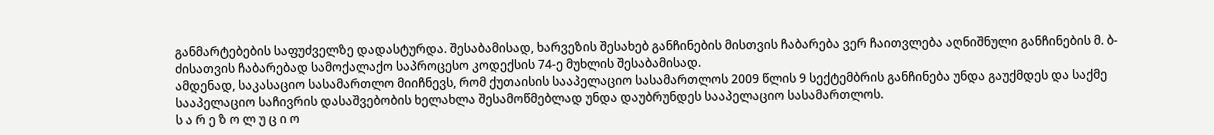განმარტებების საფუძველზე დადასტურდა. შესაბამისად, ხარვეზის შესახებ განჩინების მისთვის ჩაბარება ვერ ჩაითვლება აღნიშნული განჩინების მ. ბ-ძისათვის ჩაბარებად სამოქალაქო საპროცესო კოდექსის 74-ე მუხლის შესაბამისად.
ამდენად, საკასაციო სასამართლო მიიჩნევს, რომ ქუთაისის სააპელაციო სასამართლოს 2009 წლის 9 სექტემბრის განჩინება უნდა გაუქმდეს და საქმე სააპელაციო საჩივრის დასაშვებობის ხელახლა შესამოწმებლად უნდა დაუბრუნდეს სააპელაციო სასამართლოს.
ს ა რ ე ზ ო ლ უ ც ი ო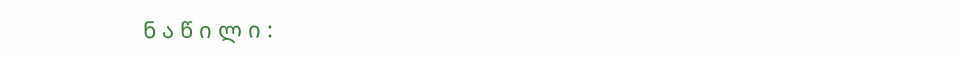ნ ა წ ი ლ ი :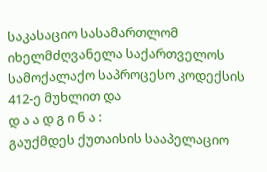საკასაციო სასამართლომ იხელმძღვანელა საქართველოს სამოქალაქო საპროცესო კოდექსის 412-ე მუხლით და
დ ა ა დ გ ი ნ ა :
გაუქმდეს ქუთაისის სააპელაციო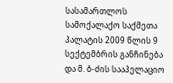სასამართლოს სამოქალაქო საქმეთა პალატის 2009 წლის 9 სექტემბრის განჩინება და მ. ბ-ძის სააპელაციო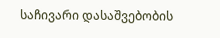საჩივარი დასაშვებობის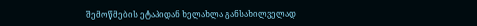შემოწმების ეტაპიდან ხელახლა განსახილველად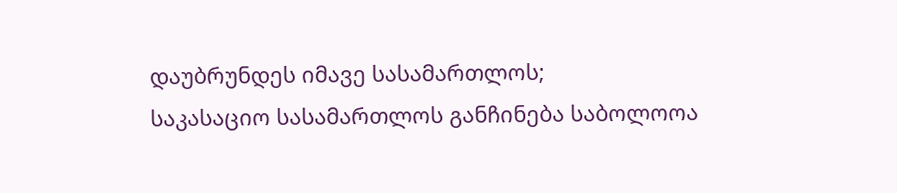დაუბრუნდეს იმავე სასამართლოს;
საკასაციო სასამართლოს განჩინება საბოლოოა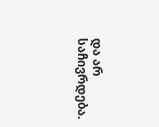და არ საჩივრდება.